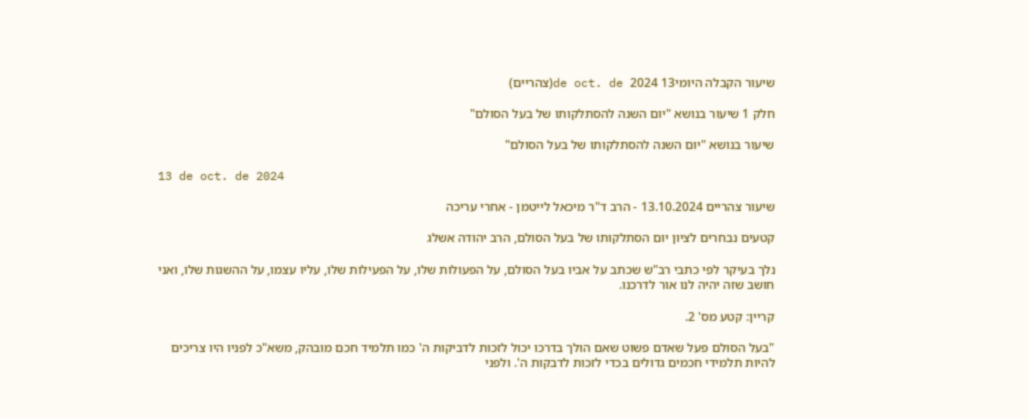שיעור הקבלה היומי13 de oct. de 2024(צהריים)

חלק 1 שיעור בנושא "יום השנה להסתלקותו של בעל הסולם"

שיעור בנושא "יום השנה להסתלקותו של בעל הסולם"

13 de oct. de 2024

שיעור צהריים 13.10.2024 - הרב ד"ר מיכאל לייטמן - אחרי עריכה

קטעים נבחרים לציון יום הסתלקותו של בעל הסולם, הרב יהודה אשלג

נלך בעיקר לפי כתבי רב"ש שכתב על אביו בעל הסולם, על הפעולות שלו, על הפעילות שלו, עליו עצמו, על ההשגות שלו, ואני חושב שזה יהיה לנו אור לדרכנו.

קריין: קטע מס' 2.

"בעל הסולם פעל שאדם פשוט שאם הולך בדרכו יכול לזכות לדביקות ה' כמו תלמיד חכם מובהק, משא"כ לפניו היו צריכים להיות תלמידי חכמים גדולים בכדי לזכות לדבקות ה'. ולפני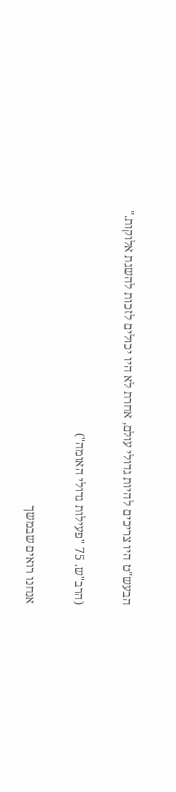הבעש"ט היו צריכים להיות גדולי עולם, אחרת לא היו יכולים לזכות להשגת אלוקות."

(הרב"ש. 75 "פעילות גדולי האומה")

אנחנו רואים שבמשך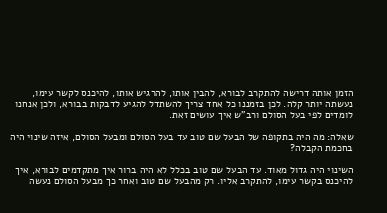הזמן אותה דרישה להתקרב לבורא, להבין אותו, להרגיש אותו, להיכנס לקשר עימו, נעשתה יותר קלה. לכן בזמננו כל אחד צריך להשתדל להגיע לדבקות בבורא, ולכן אנחנו לומדים לפי בעל הסולם ורב"ש איך עושים זאת.

שאלה: מה היה בתקופה של הבעל שם טוב עד בעל הסולם ומבעל הסולם, איזה שינוי היה בחכמת הקבלה?

השינוי היה גדול מאוד. עד הבעל שם טוב בכלל לא היה ברור איך מתקדמים לבורא, איך להיכנס בקשר עימו, להתקרב אליו. רק מהבעל שם טוב ואחר כך מבעל הסולם נעשה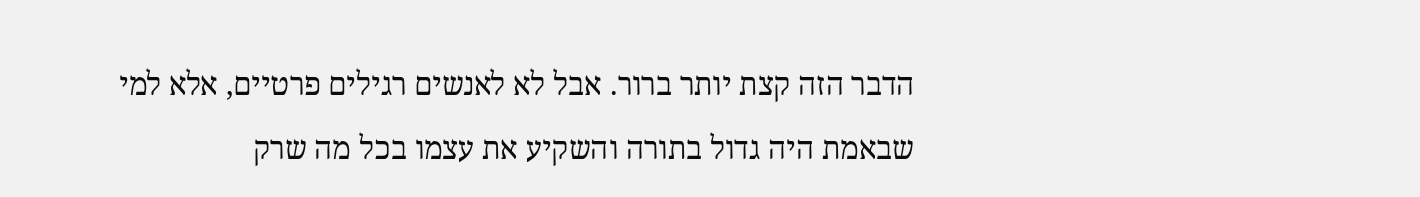הדבר הזה קצת יותר ברור. אבל לא לאנשים רגילים פרטיים, אלא למי שבאמת היה גדול בתורה והשקיע את עצמו בכל מה שרק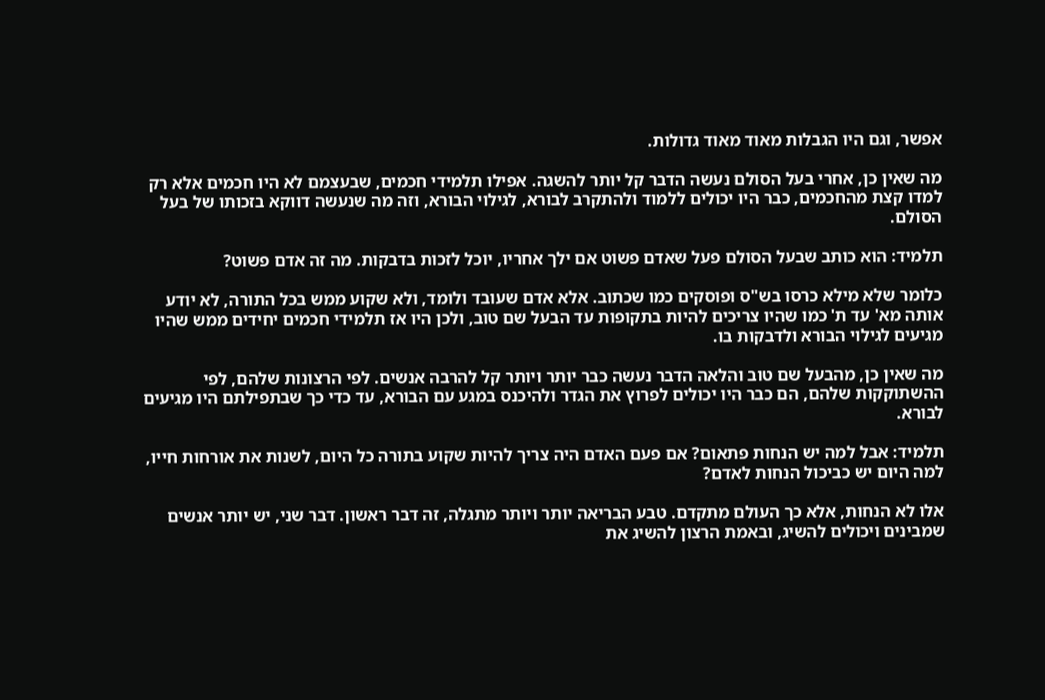אפשר, וגם היו הגבלות מאוד מאוד גדולות.

מה שאין כן, אחרי בעל הסולם נעשה הדבר קל יותר להשגה. אפילו תלמידי חכמים, שבעצמם לא היו חכמים אלא רק למדו קצת מהחכמים, כבר היו יכולים ללמוד ולהתקרב לבורא, לגילוי הבורא, וזה מה שנעשה דווקא בזכותו של בעל הסולם.

תלמיד: הוא כותב שבעל הסולם פעל שאדם פשוט אם ילך אחריו, יוכל לזכות בדבקות. מה זה אדם פשוט?

כלומר שלא מילא כרסו בש"ס ופוסקים כמו שכתוב. אלא אדם שעובד ולומד, ולא שקוע ממש בכל התורה, לא יודע אותה מא' עד ת' כמו שהיו צריכים להיות בתקופות עד הבעל שם טוב, ולכן היו אז תלמידי חכמים יחידים ממש שהיו מגיעים לגילוי הבורא ולדבקות בו.

מה שאין כן, מהבעל שם טוב והלאה הדבר נעשה כבר יותר ויותר קל להרבה אנשים. לפי הרצונות שלהם, לפי ההשתוקקות שלהם, הם כבר היו יכולים לפרוץ את הגדר ולהיכנס במגע עם הבורא, עד כדי כך שבתפילתם היו מגיעים לבורא.

תלמיד: אבל למה יש הנחות פתאום? אם פעם האדם היה צריך להיות שקוע בתורה כל היום, לשנות את אורחות חייו, למה היום יש כביכול הנחות לאדם?

אלו לא הנחות, אלא כך העולם מתקדם. טבע הבריאה יותר ויותר מתגלה, זה דבר ראשון. דבר שני, יש יותר אנשים שמבינים ויכולים להשיג, ובאמת הרצון להשיג את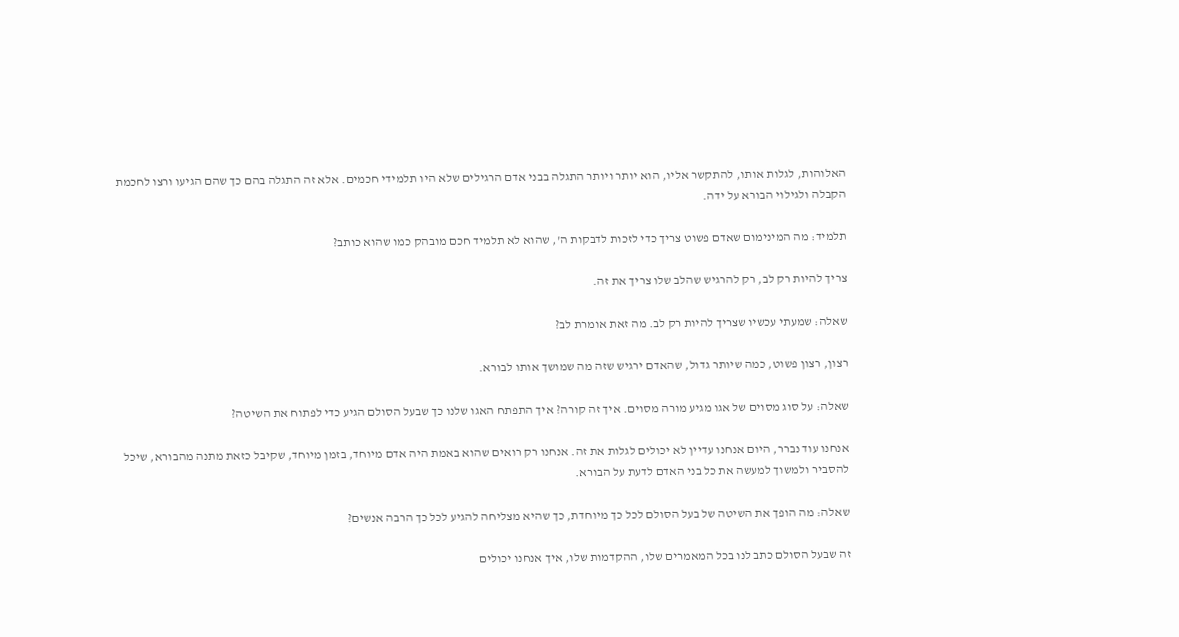האלוהות, לגלות אותו, להתקשר אליו, הוא יותר ויותר התגלה בבני אדם הרגילים שלא היו תלמידי חכמים. אלא זה התגלה בהם כך שהם הגיעו ורצו לחכמת הקבלה ולגילוי הבורא על ידה.

תלמיד: מה המינימום שאדם פשוט צריך כדי לזכות לדבקות ה', שהוא לא תלמיד חכם מובהק כמו שהוא כותב?

צריך להיות רק לב, רק להרגיש שהלב שלו צריך את זה.

שאלה: שמעתי עכשיו שצריך להיות רק לב. מה זאת אומרת לב?

רצון, רצון פשוט, כמה שיותר גדול, שהאדם ירגיש שזה מה שמושך אותו לבורא.

שאלה: על סוג מסוים של אגו מגיע מורה מסוים. איך זה קורה? איך התפתח האגו שלנו כך שבעל הסולם הגיע כדי לפתוח את השיטה?

אנחנו עוד נברר, היום אנחנו עדיין לא יכולים לגלות את זה. אנחנו רק רואים שהוא באמת היה אדם מיוחד, בזמן מיוחד, שקיבל כזאת מתנה מהבורא, שיכל להסביר ולמשוך למעשה את כל בני האדם לדעת על הבורא.

שאלה: מה הופך את השיטה של בעל הסולם לכל כך מיוחדת, כך שהיא מצליחה להגיע לכל כך הרבה אנשים?

זה שבעל הסולם כתב לנו בכל המאמרים שלו, ההקדמות שלו, איך אנחנו יכולים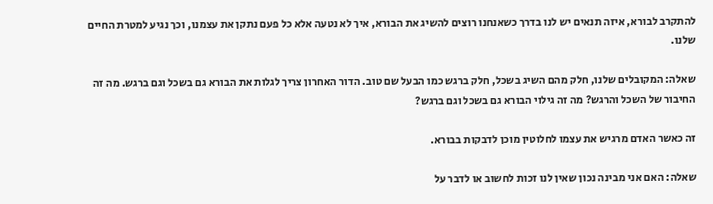להתקרב לבורא, איזה תנאים יש לנו בדרך כשאנחנו רוצים להשיג את הבורא, איך לא נטעה אלא כל פעם נתקן את עצמנו, וכך נגיע למטרת החיים שלנו.

שאלה: המקובלים שלנו, חלק מהם השיג בשכל, חלק ברגש כמו הבעל שם טוב. הדור האחרון צריך לגלות את הבורא גם בשכל וגם ברגש. מה זה החיבור של השכל והרגש? מה זה גילוי הבורא גם בשכל וגם ברגש?

זה כאשר האדם מרגיש את עצמו לחלוטין מוכן לדבקות בבורא.

שאלה: האם אני מבינה נכון שאין לנו זכות לחשוב או לדבר על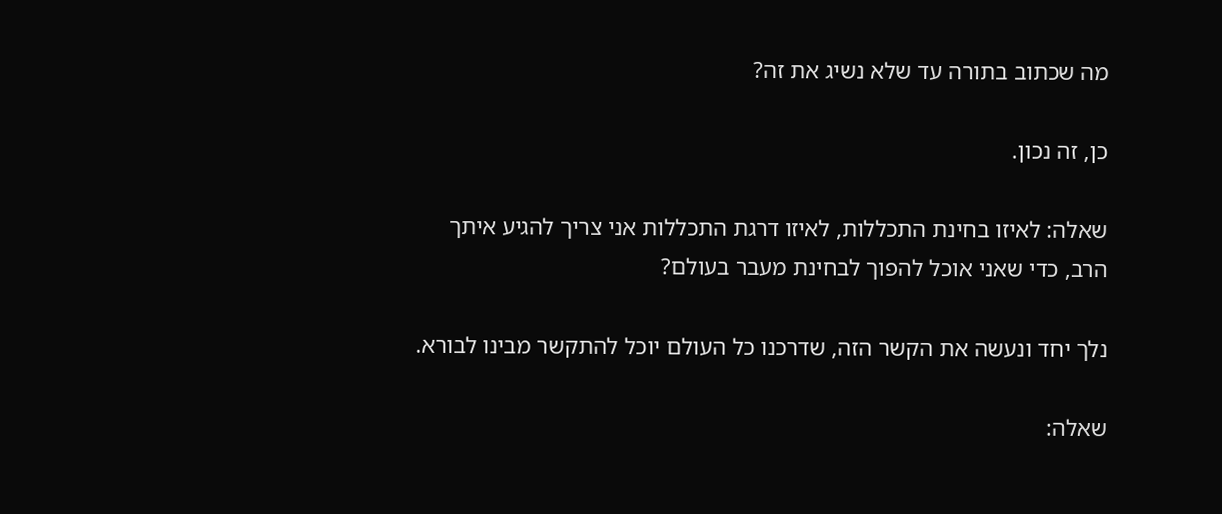מה שכתוב בתורה עד שלא נשיג את זה?

כן, זה נכון.

שאלה: לאיזו בחינת התכללות, לאיזו דרגת התכללות אני צריך להגיע איתך הרב, כדי שאני אוכל להפוך לבחינת מעבר בעולם?

נלך יחד ונעשה את הקשר הזה, שדרכנו כל העולם יוכל להתקשר מבינו לבורא.

שאלה: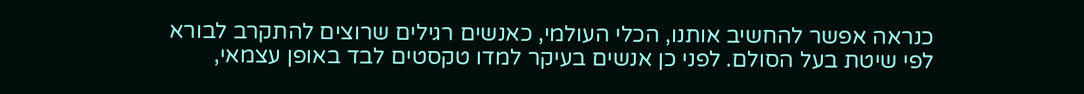כנראה אפשר להחשיב אותנו, הכלי העולמי, כאנשים רגילים שרוצים להתקרב לבורא לפי שיטת בעל הסולם. לפני כן אנשים בעיקר למדו טקסטים לבד באופן עצמאי,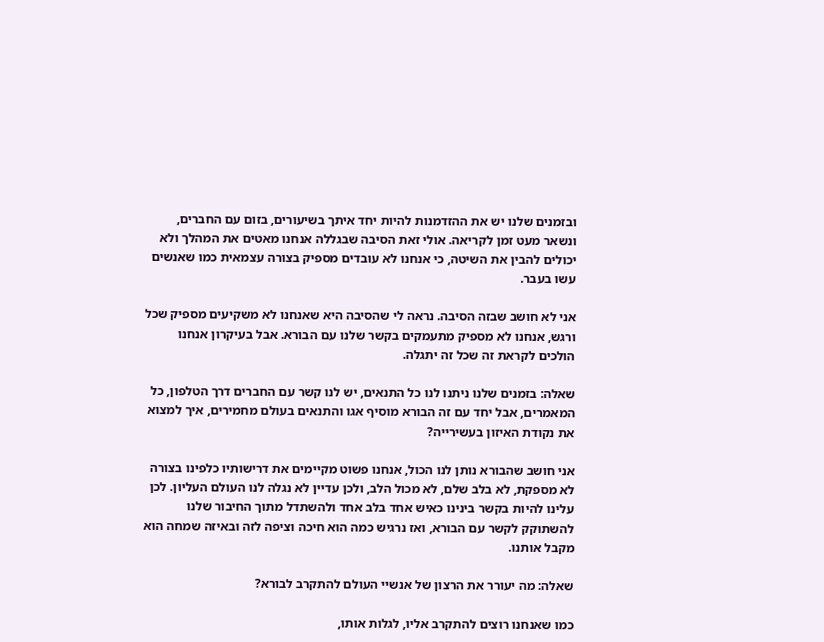ובזמנים שלנו יש את ההזדמנות להיות יחד איתך בשיעורים, בזום עם החברים, ונשאר מעט זמן לקריאה. אולי זאת הסיבה שבגללה אנחנו מאטים את המהלך ולא יכולים להבין את השיטה, כי אנחנו לא עובדים מספיק בצורה עצמאית כמו שאנשים עשו בעבר.

אני לא חושב שבזה הסיבה. נראה לי שהסיבה היא שאנחנו לא משקיעים מספיק שכל ורגש, אנחנו לא מספיק מתעמקים בקשר שלנו עם הבורא. אבל בעיקרון אנחנו הולכים לקראת זה שכל זה יתגלה.

שאלה: בזמנים שלנו ניתנו לנו כל התנאים, יש לנו קשר עם החברים דרך הטלפון, כל המאמרים, אבל יחד עם זה הבורא מוסיף אגו והתנאים בעולם מחמירים, איך למצוא את נקודת האיזון בעשירייה?

אני חושב שהבורא נותן לנו הכול, אנחנו פשוט מקיימים את דרישותיו כלפינו בצורה לא מספקת, לא בלב שלם, לא מכול הלב, ולכן עדיין לא נגלה לנו העולם העליון. לכן עלינו להיות בקשר בינינו כאיש אחד בלב אחד ולהשתדל מתוך החיבור שלנו להשתוקק לקשר עם הבורא, ואז נרגיש כמה הוא חיכה וציפה לזה ובאיזה שמחה הוא מקבל אותנו.

שאלה: מה יעורר את הרצון של אנשיי העולם להתקרב לבורא?

כמו שאנחנו רוצים להתקרב אליו, לגלות אותו,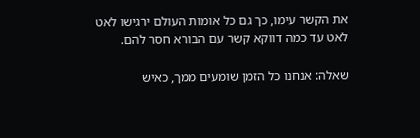את הקשר עימו, כך גם כל אומות העולם ירגישו לאט לאט עד כמה דווקא קשר עם הבורא חסר להם.

שאלה: אנחנו כל הזמן שומעים ממך, כאיש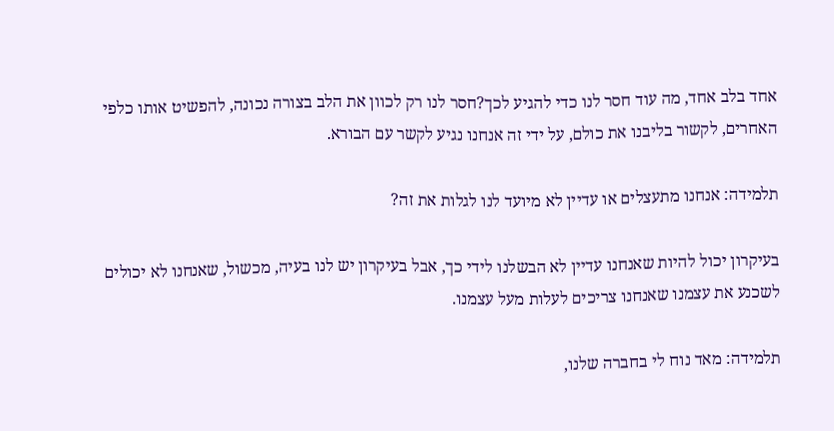אחד בלב אחד, מה עוד חסר לנו כדי להגיע לכך?חסר לנו רק לכוון את הלב בצורה נכונה, להפשיט אותו כלפי האחרים, לקשור בליבנו את כולם, על ידי זה אנחנו נגיע לקשר עם הבורא.

תלמידה: אנחנו מתעצלים או עדיין לא מיועד לנו לגלות את זה?

בעיקרון יכול להיות שאנחנו עדיין לא הבשלנו לידי כך, אבל בעיקרון יש לנו בעיה, מכשול, שאנחנו לא יכולים לשכנע את עצמנו שאנחנו צריכים לעלות מעל עצמנו.

תלמידה: מאד נוח לי בחברה שלנו,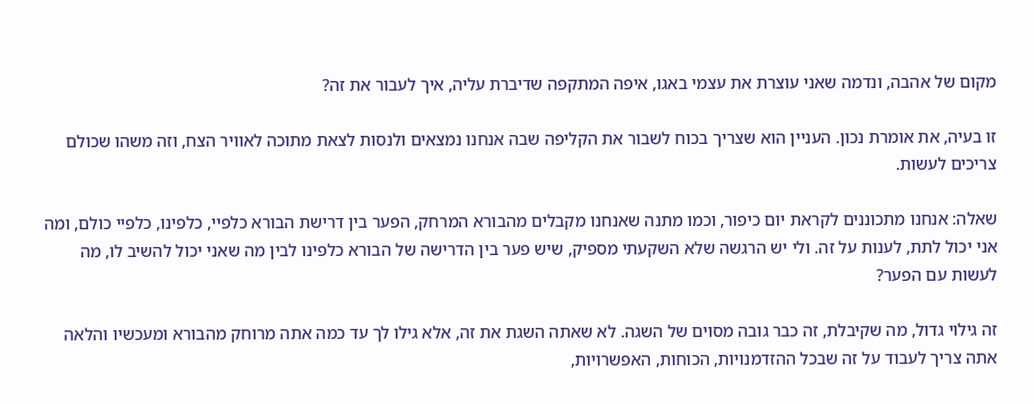מקום של אהבה, ונדמה שאני עוצרת את עצמי באגו, איפה המתקפה שדיברת עליה, איך לעבור את זה?

זו בעיה, את אומרת נכון. העניין הוא שצריך בכוח לשבור את הקליפה שבה אנחנו נמצאים ולנסות לצאת מתוכה לאוויר הצח, וזה משהו שכולם צריכים לעשות.

שאלה: אנחנו מתכוננים לקראת יום כיפור, וכמו מתנה שאנחנו מקבלים מהבורא המרחק, הפער בין דרישת הבורא כלפיי, כלפינו, כלפיי כולם, ומה אני יכול לתת, לענות על זה. ולי יש הרגשה שלא השקעתי מספיק, שיש פער בין הדרישה של הבורא כלפינו לבין מה שאני יכול להשיב לו, מה לעשות עם הפער?

זה גילוי גדול, מה שקיבלת, זה כבר גובה מסוים של השגה. לא שאתה השגת את זה, אלא גילו לך עד כמה אתה מרוחק מהבורא ומעכשיו והלאה אתה צריך לעבוד על זה שבכל ההזדמנויות, הכוחות, האפשרויות,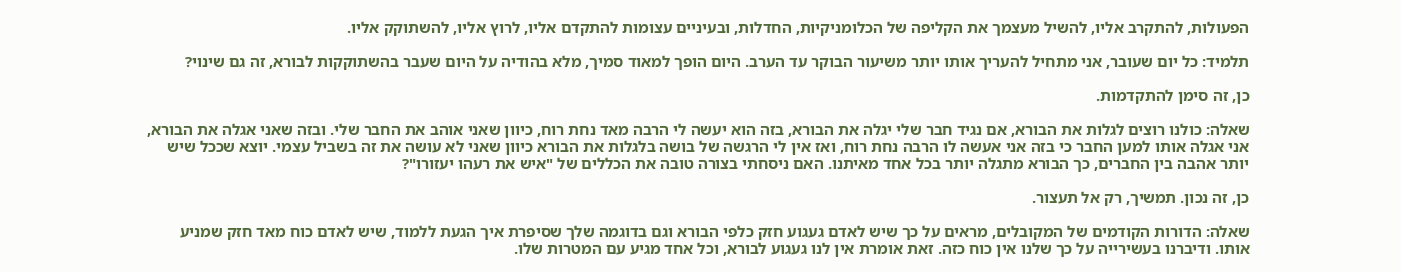הפעולות, להתקרב אליו, להשיל מעצמך את הקליפה של הכלומניקיות, החדלות, ובעיניים עצומות להתקדם אליו, לרוץ אליו, להשתוקק אליו.

תלמיד: כל יום שעובר, אני מתחיל להעריך אותו יותר משיעור הבוקר עד הערב. היום הופך למאוד סמיך, מלא בהודיה על היום שעבר בהשתוקקות לבורא, זה גם שינוי?

כן, זה סימן להתקדמות.

שאלה: כולנו רוצים לגלות את הבורא, אם נגיד חבר שלי יגלה את הבורא, בזה הוא יעשה לי הרבה מאד נחת רוח, כיוון שאני אוהב את החבר שלי. ובזה שאני אגלה את הבורא, אני אגלה אותו למען החבר כי בזה אני אעשה לו הרבה נחת רוח, ואז אין לי הרגשה של בושה בלגלות את הבורא כיוון שאני לא עושה את זה בשביל עצמי. יוצא שככל שיש יותר אהבה בין החברים, כך הבורא מתגלה יותר בכל אחד מאיתנו. האם ניסחתי בצורה טובה את הכללים של "איש את רעהו יעזורו"?

כן, זה נכון. תמשיך, רק אל תעצור.

שאלה: הדורות הקודמים של המקובלים, מראים על כך שיש לאדם געגוע חזק כלפי הבורא וגם בדוגמה שלך שסיפרת איך הגעת ללמוד, שיש לאדם כוח מאד חזק שמניע אותו. ודיברנו בעשירייה על כך שלנו אין כוח כזה. זאת אומרת אין לנו געגוע לבורא, וכל אחד מגיע עם המטרות שלו.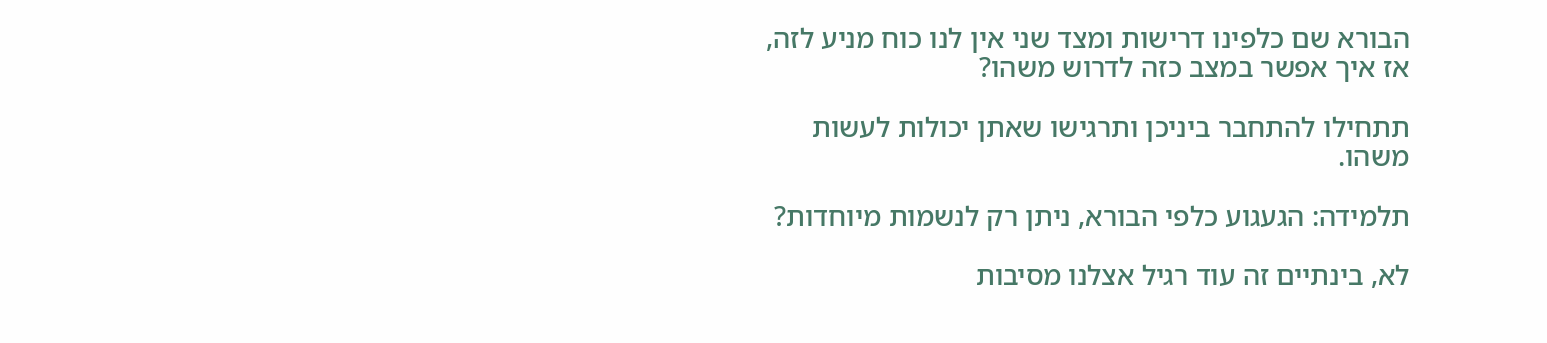הבורא שם כלפינו דרישות ומצד שני אין לנו כוח מניע לזה, אז איך אפשר במצב כזה לדרוש משהו?

תתחילו להתחבר ביניכן ותרגישו שאתן יכולות לעשות משהו.

תלמידה: הגעגוע כלפי הבורא, ניתן רק לנשמות מיוחדות?

לא, בינתיים זה עוד רגיל אצלנו מסיבות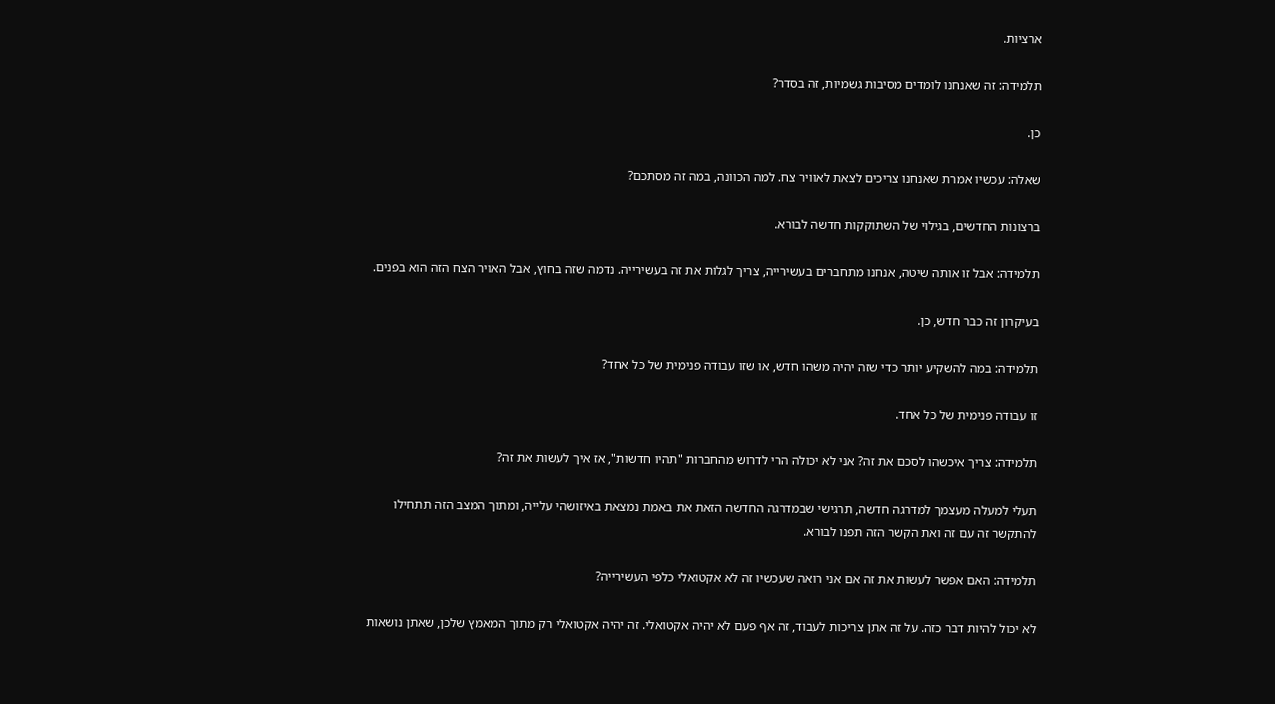ארציות.

תלמידה: זה שאנחנו לומדים מסיבות גשמיות, זה בסדר?

כן.

שאלה: עכשיו אמרת שאנחנו צריכים לצאת לאוויר צח. למה הכוונה, במה זה מסתכם?

ברצונות החדשים, בגילוי של השתוקקות חדשה לבורא.

תלמידה: אבל זו אותה שיטה, אנחנו מתחברים בעשירייה, צריך לגלות את זה בעשירייה. נדמה שזה בחוץ, אבל האויר הצח הזה הוא בפנים.

בעיקרון זה כבר חדש, כן.

תלמידה: במה להשקיע יותר כדי שזה יהיה משהו חדש, או שזו עבודה פנימית של כל אחד?

זו עבודה פנימית של כל אחד.

תלמידה: צריך איכשהו לסכם את זה? אני לא יכולה הרי לדרוש מהחברות "תהיו חדשות", אז איך לעשות את זה?

תעלי למעלה מעצמך למדרגה חדשה, תרגישי שבמדרגה החדשה הזאת את באמת נמצאת באיזושהי עלייה, ומתוך המצב הזה תתחילו להתקשר זה עם זה ואת הקשר הזה תפנו לבורא.

תלמידה: האם אפשר לעשות את זה אם אני רואה שעכשיו זה לא אקטואלי כלפי העשירייה?

לא יכול להיות דבר כזה. על זה אתן צריכות לעבוד, זה אף פעם לא יהיה אקטואלי. זה יהיה אקטואלי רק מתוך המאמץ שלכן, שאתן נושאות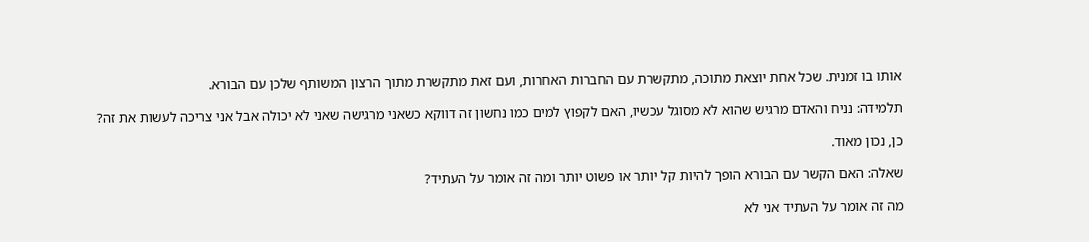אותו בו זמנית. שכל אחת יוצאת מתוכה, מתקשרת עם החברות האחרות, ועם זאת מתקשרת מתוך הרצון המשותף שלכן עם הבורא.

תלמידה: נניח והאדם מרגיש שהוא לא מסוגל עכשיו, האם לקפוץ למים כמו נחשון זה דווקא כשאני מרגישה שאני לא יכולה אבל אני צריכה לעשות את זה?

כן, נכון מאוד.

שאלה: האם הקשר עם הבורא הופך להיות קל יותר או פשוט יותר ומה זה אומר על העתיד?

מה זה אומר על העתיד אני לא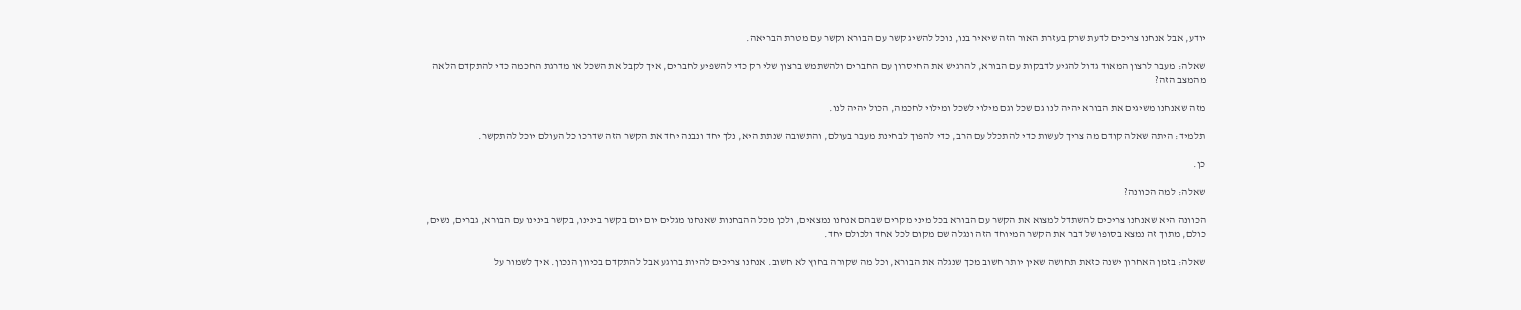יודע, אבל אנחנו צריכים לדעת שרק בעזרת האור הזה שיאיר בנו, נוכל להשיג קשר עם הבורא וקשר עם מטרת הבריאה.

שאלה: מעבר לרצון המאוד גדול להגיע לדבקות עם הבורא, להרגיש את החיסרון עם החברים ולהשתמש ברצון שלי רק כדי להשפיע לחברים, איך לקבל את השכל או מדרגת החכמה כדי להתקדם הלאה מהמצב הזה?

מזה שאנחנו משיגים את הבורא יהיה לנו גם שכל וגם מילוי לשכל ומילוי לחכמה, הכול יהיה לנו.

תלמיד: היתה שאלה קודם מה צריך לעשות כדי להתכלל עם הרב, כדי להפוך לבחינת מעבר בעולם, והתשובה שנתת היא, נלך יחד ונבנה יחד את הקשר הזה שדרכו כל העולם יוכל להתקשר.

כן.

שאלה: למה הכוונה?

הכוונה היא שאנחנו צריכים להשתדל למצוא את הקשר עם הבורא בכל מיני מקרים שבהם אנחנו נמצאים, ולכן מכל ההבחנות שאנחנו מגלים יום יום בקשר בינינו, בקשר בינינו עם הבורא, גברים, נשים, כולם, מתוך זה נמצא בסופו של דבר את הקשר המיוחד הזה ונגלה שם מקום לכל אחד ולכולם יחד.

שאלה: בזמן האחרון ישנה כזאת תחושה שאין יותר חשוב מכך שנגלה את הבורא, וכל מה שקורה בחוץ לא חשוב. אנחנו צריכים להיות ברוגע אבל להתקדם בכיוון הנכון. איך לשמור על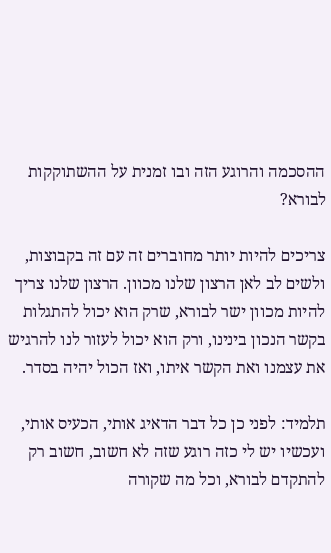ההסכמה והרוגע הזה ובו זמנית על ההשתוקקות לבורא?

צריכים להיות יותר מחוברים זה עם זה בקבוצות, ולשים לב לאן הרצון שלנו מכוון. הרצון שלנו צריך להיות מכוון ישר לבורא, שרק הוא יכול להתגלות בקשר הנכון בינינו, ורק הוא יכול לעזור לנו להרגיש את עצמנו ואת הקשר איתו, ואז הכול יהיה בסדר.

תלמיד: לפני כן כל דבר הדאיג אותי, הכעיס אותי, ועכשיו יש לי כזה רוגע שזה לא חשוב, חשוב רק להתקדם לבורא, וכל מה שקורה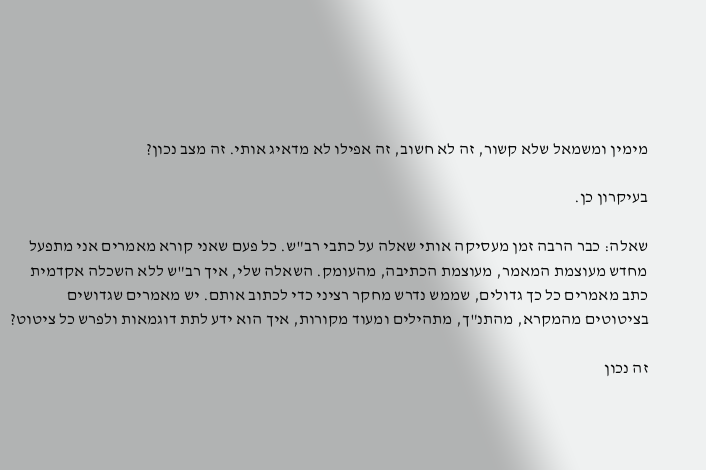מימין ומשמאל שלא קשור, זה לא חשוב, זה אפילו לא מדאיג אותי. זה מצב נכון?

בעיקרון כן.

שאלה: כבר הרבה זמן מעסיקה אותי שאלה על כתבי רב"ש. כל פעם שאני קורא מאמרים אני מתפעל מחדש מעוצמת המאמר, מעוצמת הכתיבה, מהעומק. השאלה שלי, איך רב"ש ללא השכלה אקדמית כתב מאמרים כל כך גדולים, שממש נדרש מחקר רציני כדי לכתוב אותם. יש מאמרים שגדושים בציטוטים מהמקרא, מהתנ"ך, מתהילים ומעוד מקורות, איך הוא ידע לתת דוגמאות ולפרש כל ציטוט?

זה נכון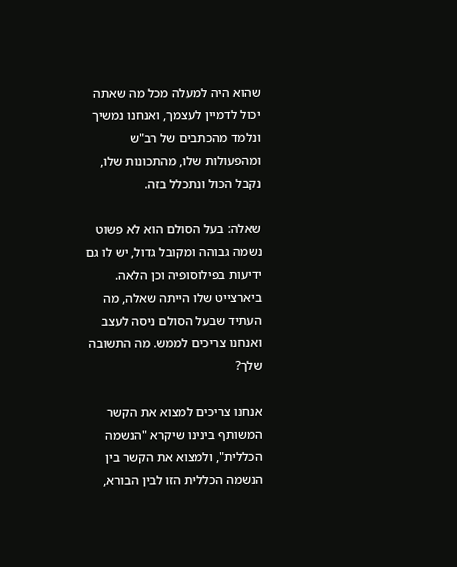שהוא היה למעלה מכל מה שאתה יכול לדמיין לעצמך, ואנחנו נמשיך ונלמד מהכתבים של רב"ש ומהפעולות שלו, מהתכונות שלו, נקבל הכול ונתכלל בזה.

שאלה: בעל הסולם הוא לא פשוט נשמה גבוהה ומקובל גדול, יש לו גם ידיעות בפילוסופיה וכן הלאה. ביארצייט שלו הייתה שאלה, מה העתיד שבעל הסולם ניסה לעצב ואנחנו צריכים לממש. מה התשובה שלך?

אנחנו צריכים למצוא את הקשר המשותף בינינו שיקרא "הנשמה הכללית", ולמצוא את הקשר בין הנשמה הכללית הזו לבין הבורא,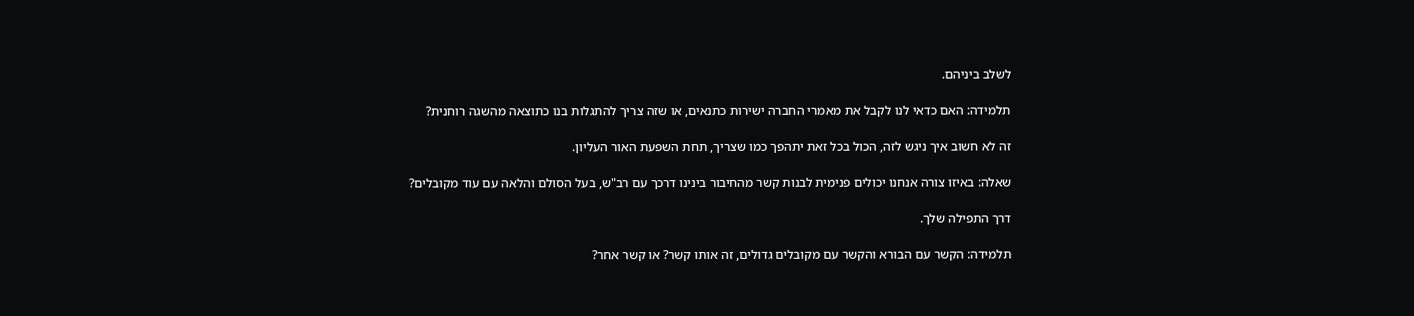לשלב ביניהם.

תלמידה: האם כדאי לנו לקבל את מאמרי החברה ישירות כתנאים, או שזה צריך להתגלות בנו כתוצאה מהשגה רוחנית?

זה לא חשוב איך ניגש לזה, הכול בכל זאת יתהפך כמו שצריך, תחת השפעת האור העליון.

שאלה: באיזו צורה אנחנו יכולים פנימית לבנות קשר מהחיבור בינינו דרכך עם רב"ש, בעל הסולם והלאה עם עוד מקובלים?

דרך התפילה שלך.

תלמידה: הקשר עם הבורא והקשר עם מקובלים גדולים, זה אותו קשר? או קשר אחר?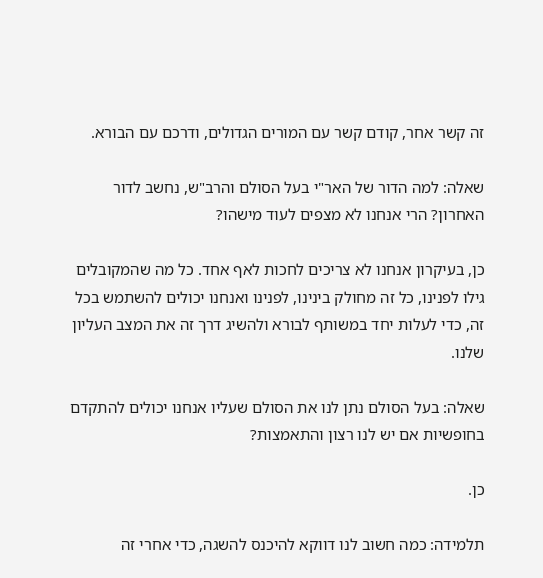זה קשר אחר, קודם קשר עם המורים הגדולים, ודרכם עם הבורא.

שאלה: למה הדור של האר"י בעל הסולם והרב"ש, נחשב לדור האחרון? הרי אנחנו לא מצפים לעוד מישהו?

כן, בעיקרון אנחנו לא צריכים לחכות לאף אחד. כל מה שהמקובלים גילו לפנינו, כל זה מחולק בינינו, לפנינו ואנחנו יכולים להשתמש בכל זה, כדי לעלות יחד במשותף לבורא ולהשיג דרך זה את המצב העליון שלנו.

שאלה: בעל הסולם נתן לנו את הסולם שעליו אנחנו יכולים להתקדם בחופשיות אם יש לנו רצון והתאמצות?

כן.

תלמידה: כמה חשוב לנו דווקא להיכנס להשגה, כדי אחרי זה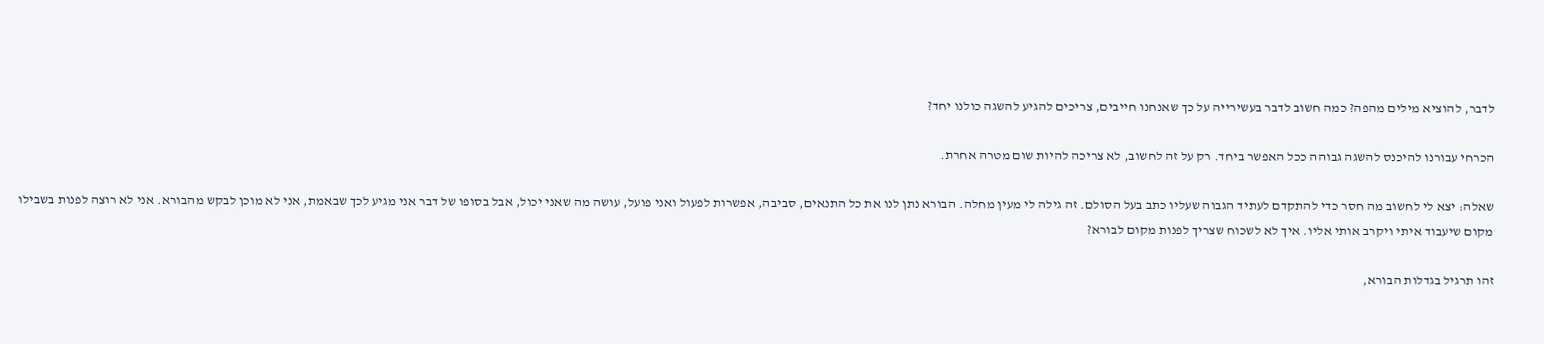לדבר, להוציא מילים מהפה? כמה חשוב לדבר בעשירייה על כך שאנחנו חייבים, צריכים להגיע להשגה כולנו יחד?

הכרחי עבורנו להיכנס להשגה גבוהה ככל האפשר ביחד. רק על זה לחשוב, לא צריכה להיות שום מטרה אחרת.

שאלה: יצא לי לחשוב מה חסר כדי להתקדם לעתיד הגבוה שעליו כתב בעל הסולם. זה גילה לי מעין מחלה. הבורא נתן לנו את כל התנאים, סביבה, אפשרות לפעול ואני פועל, עושה מה שאני יכול, אבל בסופו של דבר אני מגיע לכך שבאמת, אני לא מוכן לבקש מהבורא. אני לא רוצה לפנות בשבילו מקום שיעבוד איתי ויקרב אותי אליו. איך לא לשכוח שצריך לפנות מקום לבורא?

זהו תרגיל בגדלות הבורא,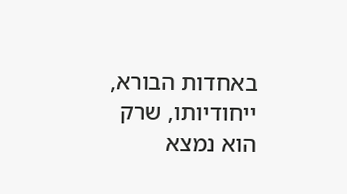באחדות הבורא, ייחודיותו, שרק הוא נמצא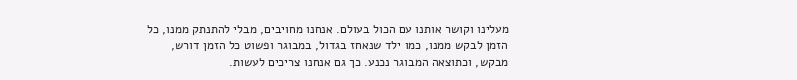מעלינו וקושר אותנו עם הכול בעולם. אנחנו מחויבים, מבלי להתנתק ממנו, כל הזמן לבקש ממנו, כמו ילד שנאחז בגדול, במבוגר ופשוט כל הזמן דורש, מבקש, וכתוצאה המבוגר נכנע. כך גם אנחנו צריכים לעשות.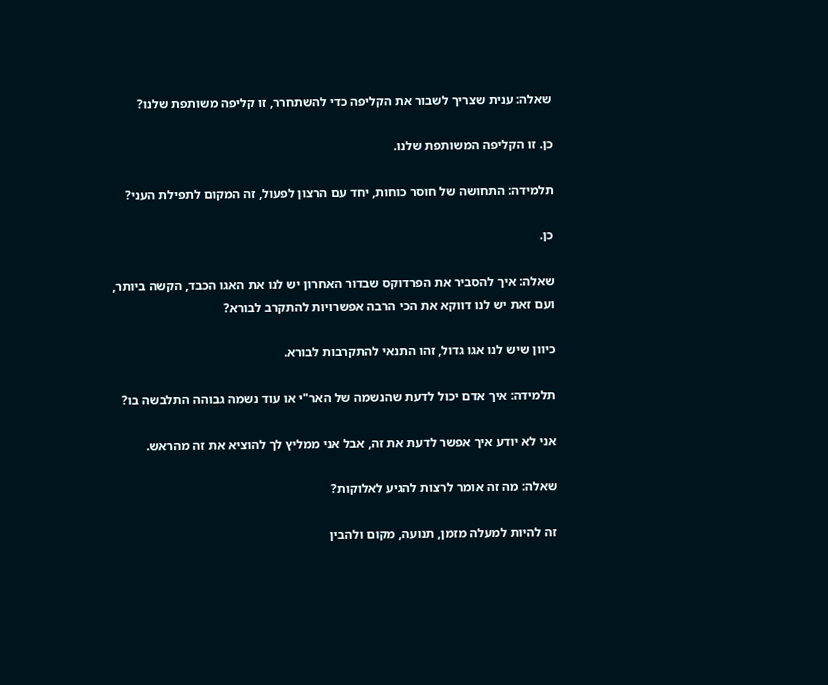שאלה: ענית שצריך לשבור את הקליפה כדי להשתחרר, זו קליפה משותפת שלנו?

כן. זו הקליפה המשותפת שלנו.

תלמידה: התחושה של חוסר כוחות, יחד עם הרצון לפעול, זה המקום לתפילת העני?

כן.

שאלה: איך להסביר את הפרדוקס שבדור האחרון יש לנו את האגו הכבד, הקשה ביותר, ועם זאת יש לנו דווקא את הכי הרבה אפשרויות להתקרב לבורא?

כיוון שיש לנו אגו גדול, זהו התנאי להתקרבות לבורא.

תלמידה: איך אדם יכול לדעת שהנשמה של האר"י או עוד נשמה גבוהה התלבשה בו?

אני לא יודע איך אפשר לדעת את זה, אבל אני ממליץ לך להוציא את זה מהראש.

שאלה: מה זה אומר לרצות להגיע לאלוקות?

זה להיות למעלה מזמן, תנועה, מקום ולהבין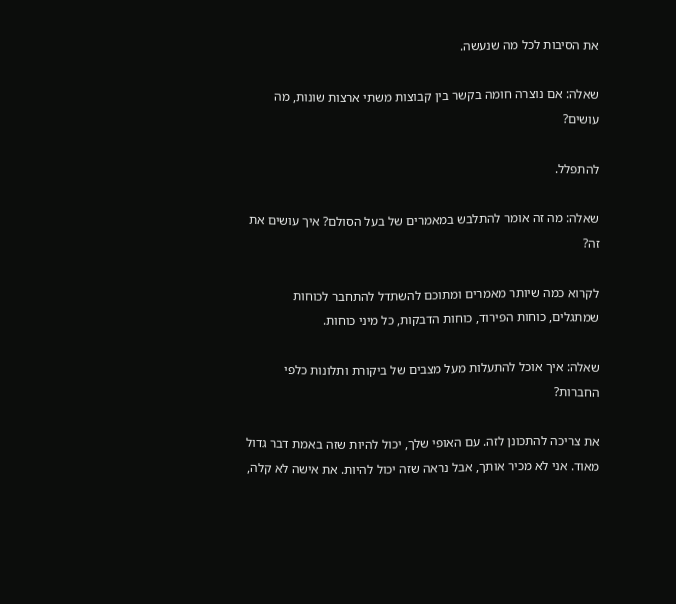את הסיבות לכל מה שנעשה.

שאלה: אם נוצרה חומה בקשר בין קבוצות משתי ארצות שונות, מה עושים?

להתפלל.

שאלה: מה זה אומר להתלבש במאמרים של בעל הסולם? איך עושים את זה?

לקרוא כמה שיותר מאמרים ומתוכם להשתדל להתחבר לכוחות שמתגלים, כוחות הפירוד, כוחות הדבקות, כל מיני כוחות.

שאלה: איך אוכל להתעלות מעל מצבים של ביקורת ותלונות כלפי החברות?

את צריכה להתכונן לזה. עם האופי שלך, יכול להיות שזה באמת דבר גדול מאוד. אני לא מכיר אותך, אבל נראה שזה יכול להיות. את אישה לא קלה,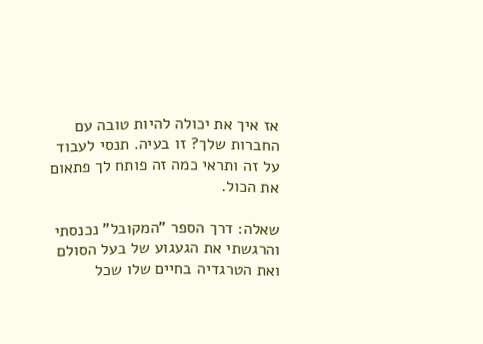אז איך את יכולה להיות טובה עם החברות שלך? זו בעיה. תנסי לעבוד על זה ותראי כמה זה פותח לך פתאום את הכול.

שאלה: דרך הספר "המקובל" נכנסתי והרגשתי את הגעגוע של בעל הסולם ואת הטרגדיה בחיים שלו שכל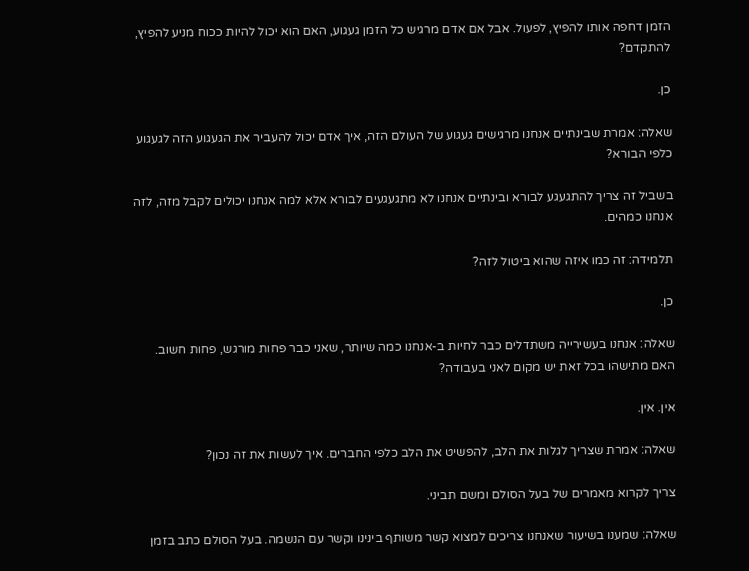הזמן דחפה אותו להפיץ, לפעול. אבל אם אדם מרגיש כל הזמן געגוע, האם הוא יכול להיות ככוח מניע להפיץ, להתקדם?

כן.

שאלה: אמרת שבינתיים אנחנו מרגישים געגוע של העולם הזה, איך אדם יכול להעביר את הגעגוע הזה לגעגוע כלפי הבורא?

בשביל זה צריך להתגעגע לבורא ובינתיים אנחנו לא מתגעגעים לבורא אלא למה אנחנו יכולים לקבל מזה, לזה אנחנו כמהים.

תלמידה: זה כמו איזה שהוא ביטול לזה?

כן.

שאלה: אנחנו בעשירייה משתדלים כבר לחיות ב-אנחנו כמה שיותר, שאני כבר פחות מורגש, פחות חשוב. האם מתישהו בכל זאת יש מקום לאני בעבודה?

אין. אין.

שאלה: אמרת שצריך לגלות את הלב, להפשיט את הלב כלפי החברים. איך לעשות את זה נכון?

צריך לקרוא מאמרים של בעל הסולם ומשם תביני.

שאלה: שמענו בשיעור שאנחנו צריכים למצוא קשר משותף בינינו וקשר עם הנשמה. בעל הסולם כתב בזמן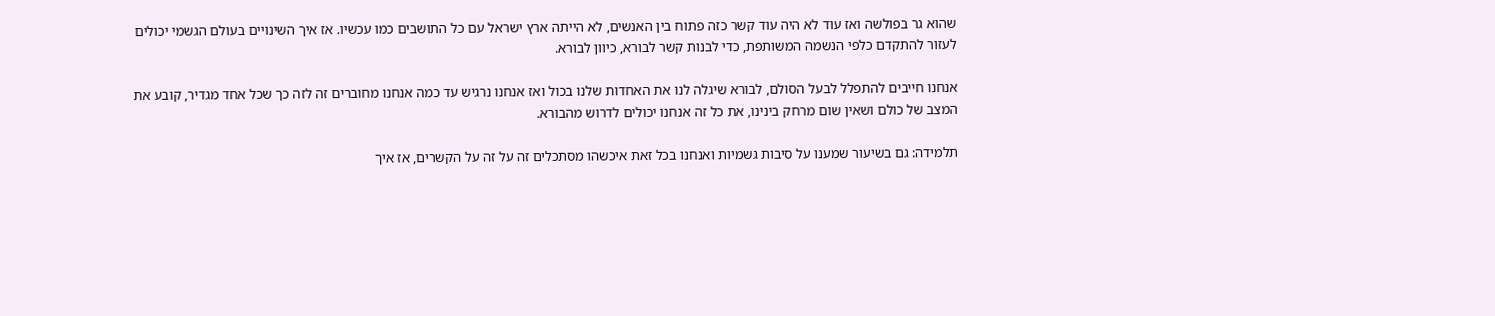שהוא גר בפולשה ואז עוד לא היה עוד קשר כזה פתוח בין האנשים, לא הייתה ארץ ישראל עם כל התושבים כמו עכשיו. אז איך השינויים בעולם הגשמי יכולים לעזור להתקדם כלפי הנשמה המשותפת, כדי לבנות קשר לבורא, כיוון לבורא.

אנחנו חייבים להתפלל לבעל הסולם, לבורא שיגלה לנו את האחדות שלנו בכול ואז אנחנו נרגיש עד כמה אנחנו מחוברים זה לזה כך שכל אחד מגדיר, קובע את המצב של כולם ושאין שום מרחק בינינו, את כל זה אנחנו יכולים לדרוש מהבורא.

תלמידה: גם בשיעור שמענו על סיבות גשמיות ואנחנו בכל זאת איכשהו מסתכלים זה על זה על הקשרים, אז איך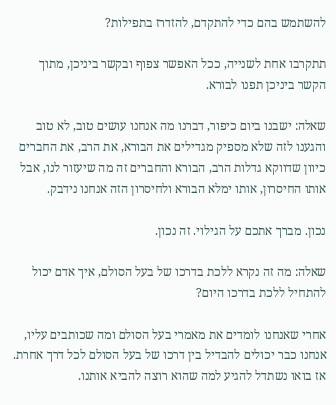להשתמש בהם כדי להתקדם, להזדרז בתפילות?

תתקרבו אחת לשנייה, ככל האפשר צפוף ובקשר ביניכן, מתוך הקשר ביניכן תפנו לבורא.

שאלה: ישבנו ביום כיפור, דברנו מה אנחנו עושים טוב, לא טוב והגענו לזה שלא מספיק מגדילים את הבורא, את הרב, את החברים כיוון שדווקא גדלות הרב, הבורא והחברים זה מה שיעזור לנו, אבל אותו החיסרון, אותו ימלא הבורא ולחיסרון הזה אנחנו נידבק.

נכון. מברך אתכם על הגילוי. זה נכון.

שאלה: מה זה נקרא ללכת בדרכו של בעל הסולם, איך אדם יכול להתחיל ללכת בדרכו היום?

אחרי שאנחנו לומדים את מאמרי בעל הסולם ומה שכותבים עליו, אנחנו כבר יכולים להבדיל בין דרכו של בעל הסולם לכל דרך אחרת. אז בואו נשתדל להגיע למה שהוא רוצה להביא אותנו.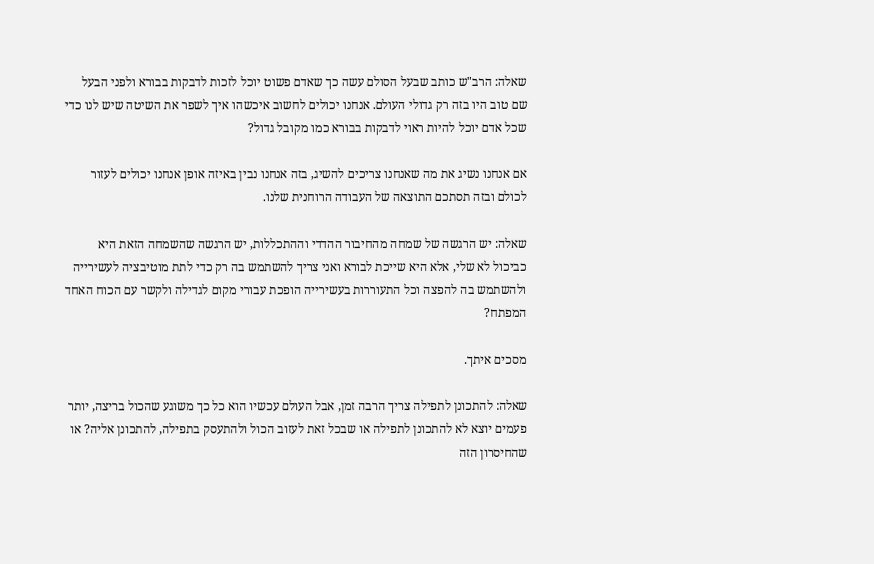שאלה: הרב"ש כותב שבעל הסולם עשה כך שאדם פשוט יוכל לזכות לדבקות בבורא ולפני הבעל שם טוב היו בזה רק גדולי העולם. אנחנו יכולים לחשוב איכשהו איך לשפר את השיטה שיש לנו כדי שכל אדם יוכל להיות ראוי לדבקות בבורא כמו מקובל גדול?

אם אנחנו נשיג את מה שאנחנו צריכים להשיג, בזה אנחנו נבין באיזה אופן אנחנו יכולים לעזור לכולם ובזה תסתכם התוצאה של העבודה הרוחנית שלנו.

שאלה: יש הרגשה של שמחה מהחיבור ההדדי וההתכללות, יש הרגשה שהשמחה הזאת היא כביכול לא שלי, אלא היא שייכת לבורא ואני צריך להשתמש בה רק כדי לתת מוטיבציה לעשירייה ולהשתמש בה להפצה וכל התעוררות בעשירייה הופכת עבורי מקום לגדילה ולקשר עם הכוח האחד המפתח?

מסכים איתך.

שאלה: להתכונן לתפילה צריך הרבה זמן, אבל העולם עכשיו הוא כל כך משוגע שהכול בריצה, יותר פעמים יוצא לא להתכונן לתפילה או שבכל זאת לעזוב הכול ולהתעסק בתפילה, להתכונן אליה? או שהחיסרון הזה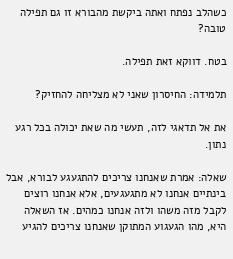כשהלב נפתח ואתה ביקשת מהבורא זו גם תפילה טובה?

בטח. דווקא זאת תפילה.

תלמידה: החיסרון שאני לא מצליחה להחזיק?

את אל תדאגי לזה, תעשי מה שאת יכולה בכל רגע נתון.

שאלה: אמרת שאנחנו צריכים להתגעגע לבורא, אבל בינתיים אנחנו לא מתגעגעים, אלא אנחנו רוצים לקבל מזה משהו ולזה אנחנו כמהים. אז השאלה היא, מהו הגעגוע המתוקן שאנחנו צריכים להגיע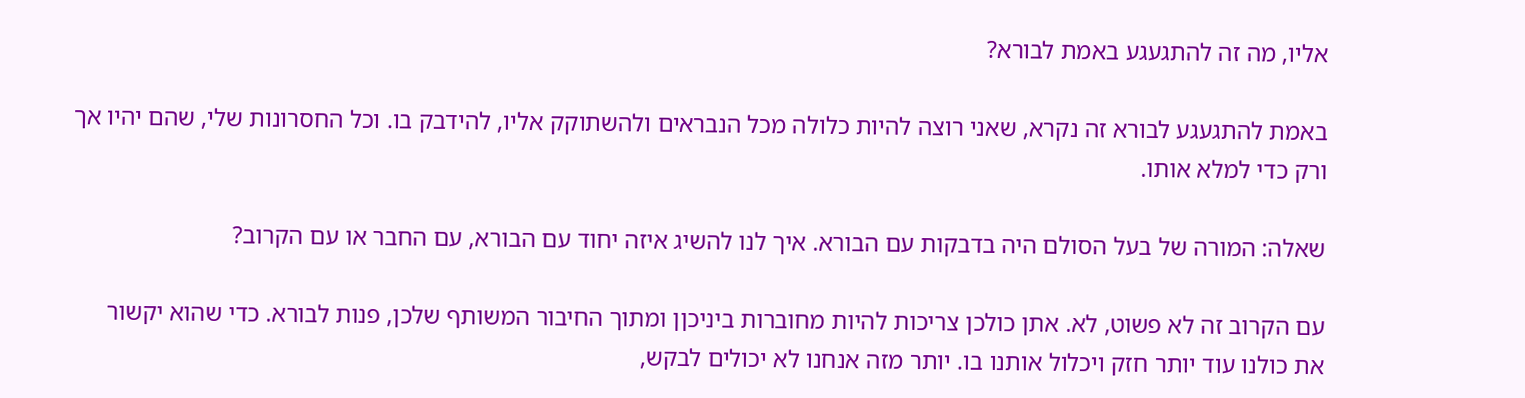אליו, מה זה להתגעגע באמת לבורא?

באמת להתגעגע לבורא זה נקרא, שאני רוצה להיות כלולה מכל הנבראים ולהשתוקק אליו, להידבק בו. וכל החסרונות שלי, שהם יהיו אך ורק כדי למלא אותו.

שאלה: המורה של בעל הסולם היה בדבקות עם הבורא. איך לנו להשיג איזה יחוד עם הבורא, עם החבר או עם הקרוב?

עם הקרוב זה לא פשוט, לא. אתן כולכן צריכות להיות מחוברות ביניכןן ומתוך החיבור המשותף שלכן, פנות לבורא. כדי שהוא יקשור את כולנו עוד יותר חזק ויכלול אותנו בו. יותר מזה אנחנו לא יכולים לבקש,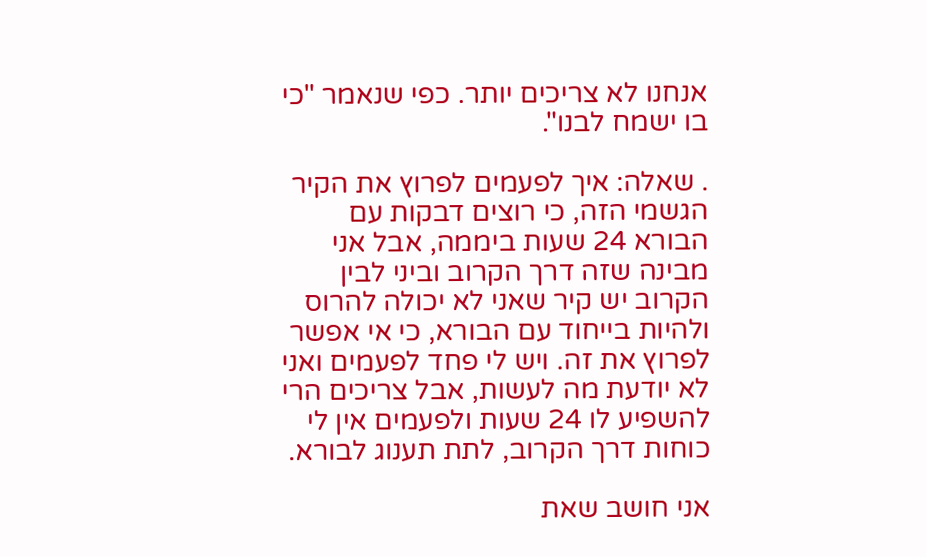אנחנו לא צריכים יותר. כפי שנאמר "כי בו ישמח לבנו".

. שאלה: איך לפעמים לפרוץ את הקיר הגשמי הזה, כי רוצים דבקות עם הבורא 24 שעות ביממה, אבל אני מבינה שזה דרך הקרוב וביני לבין הקרוב יש קיר שאני לא יכולה להרוס ולהיות בייחוד עם הבורא, כי אי אפשר לפרוץ את זה. ויש לי פחד לפעמים ואני לא יודעת מה לעשות, אבל צריכים הרי להשפיע לו 24 שעות ולפעמים אין לי כוחות דרך הקרוב, לתת תענוג לבורא.

אני חושב שאת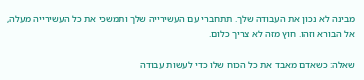מבינה לא נכון את העבודה שלך. תתחברי עם העשירייה שלך ותמשכי את כל העשירייה מעלה, אל הבורא וזהו. חוץ מזה לא צריך כלום.

שאלה: כשאדם מאבד את כל הכוח שלו כדי לעשות עבודה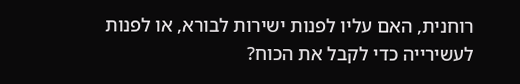רוחנית, האם עליו לפנות ישירות לבורא, או לפנות לעשירייה כדי לקבל את הכוח?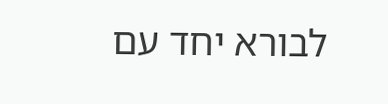לבורא יחד עם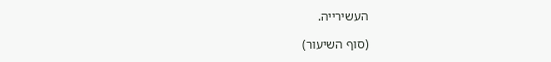העשירייה.

(סוף השיעור)